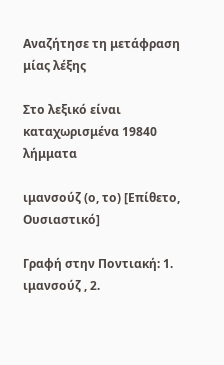Αναζήτησε τη μετάφραση μίας λέξης

Στο λεξικό είναι καταχωρισμένα 19840 λήμματα

ιμανσούζ (ο, το) [Επίθετο, Ουσιαστικό]

Γραφή στην Ποντιακή: 1. ιμανσούζ , 2.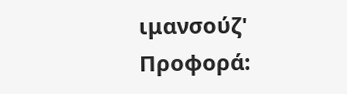ιμανσούζ' Προφορά: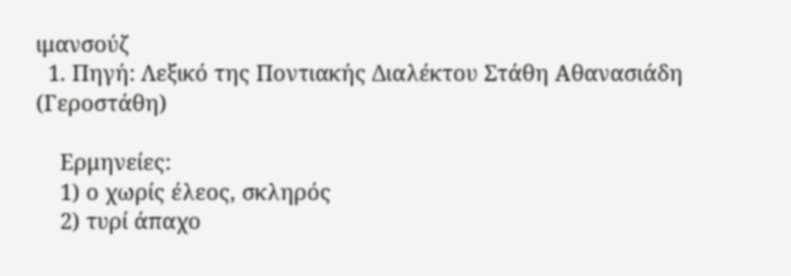ιμανσούζ
  1. Πηγή: Λεξικό της Ποντιακής Διαλέκτου Στάθη Αθανασιάδη (Γεροστάθη)

    Ερμηνείες:
    1) ο χωρίς έλεος, σκληρός
    2) τυρί άπαχο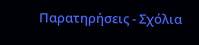Παρατηρήσεις - Σχόλια